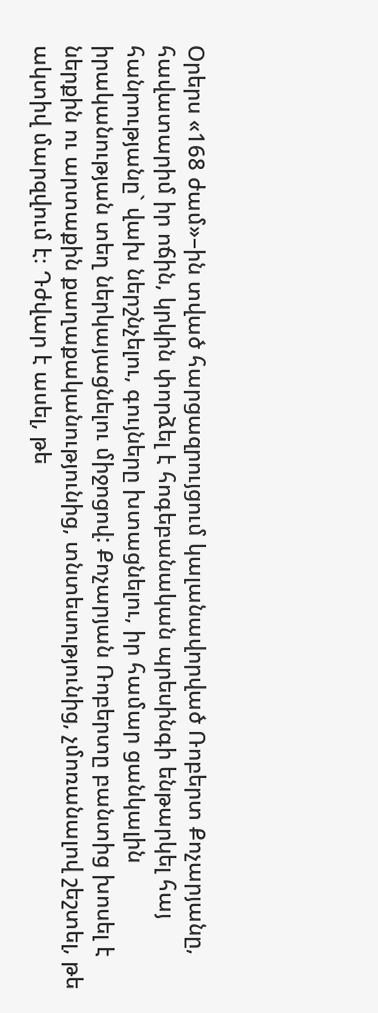Օրերս «168 ժամ»–ին տված հարցազրույցում կալանավորված Ռոբերտ Քոչարյանը, հավատարիմ իր ոճին, կրկին փորձել է հոգեբանական պրեսինգի ենթարկել հայ հանրությանը` վախ ներշնչելու, գույները խտացնելու, իր համար ցանկալին իրականության տեղ ներկայացնելու միջոցով: Քոչարյան Ռոբերտը բանտից խոսել է ներքին ու արտաքին քաղաքականությունից, տնտեսությունից, չմոռանալով շեշտել, թե ակտիվ մարզվում է։ Դժվար է ասել, թե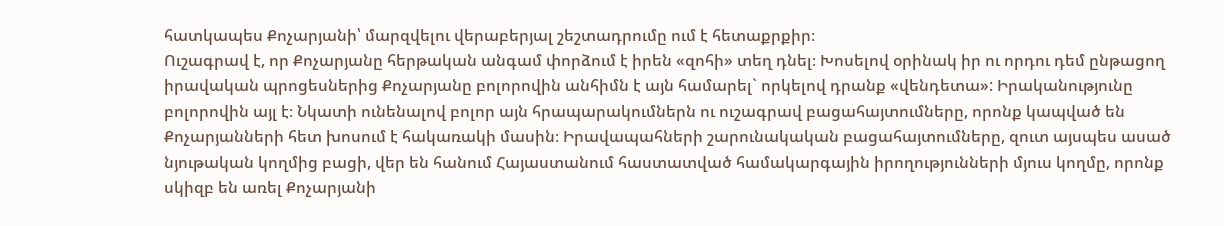հատկապես Քոչարյանի՝ մարզվելու վերաբերյալ շեշտադրումը ում է հետաքրքիր։
Ուշագրավ է, որ Քոչարյանը հերթական անգամ փորձում է իրեն «զոհի» տեղ դնել։ Խոսելով օրինակ իր ու որդու դեմ ընթացող իրավական պրոցեսներից Քոչարյանը բոլորովին անհիմն է այն համարել` որկելով դրանք «վենդետա»: Իրականությունը բոլորովին այլ է։ Նկատի ունենալով բոլոր այն հրապարակումներն ու ուշագրավ բացահայտումները, որոնք կապված են Քոչարյանների հետ խոսում է հակառակի մասին։ Իրավապահների շարունակական բացահայտումները, զուտ այսպես ասած նյութական կողմից բացի, վեր են հանում Հայաստանում հաստատված համակարգային իրողությունների մյուս կողմը, որոնք սկիզբ են առել Քոչարյանի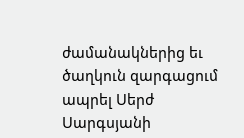ժամանակներից եւ ծաղկուն զարգացում ապրել Սերժ Սարգսյանի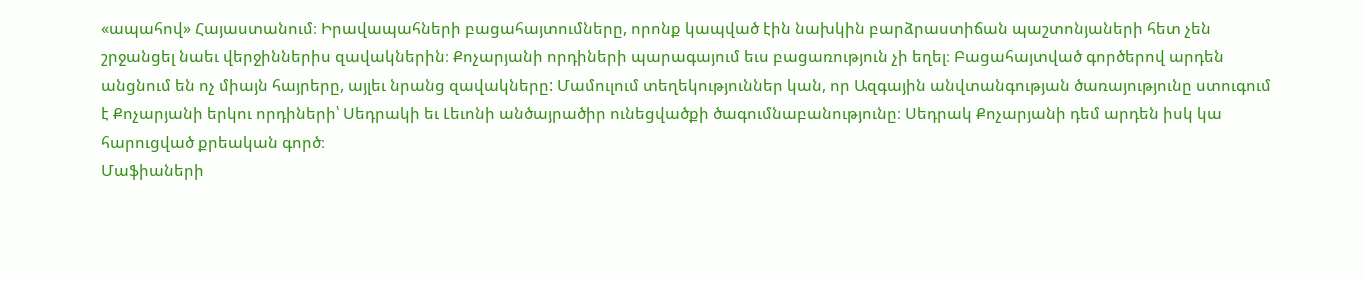«ապահով» Հայաստանում։ Իրավապահների բացահայտումները, որոնք կապված էին նախկին բարձրաստիճան պաշտոնյաների հետ չեն շրջանցել նաեւ վերջիններիս զավակներին։ Քոչարյանի որդիների պարագայում եւս բացառություն չի եղել։ Բացահայտված գործերով արդեն անցնում են ոչ միայն հայրերը, այլեւ նրանց զավակները: Մամուլում տեղեկություններ կան, որ Ազգային անվտանգության ծառայությունը ստուգում է Քոչարյանի երկու որդիների՝ Սեդրակի եւ Լեւոնի անծայրածիր ունեցվածքի ծագումնաբանությունը։ Սեդրակ Քոչարյանի դեմ արդեն իսկ կա հարուցված քրեական գործ։
Մաֆիաների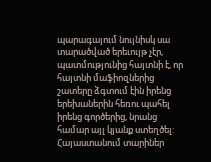պարագայում նույնիսկ սա տարածված երեւույթ չէր, պատմությունից հայտնի է, որ հայտնի մաֆիոզներից շատերը ձգտում էին իրենց երեխաներին հեռու պահել իրենց գործերից, նրանց համար այլ կյանք ստեղծել:
Հայաստանում տարիներ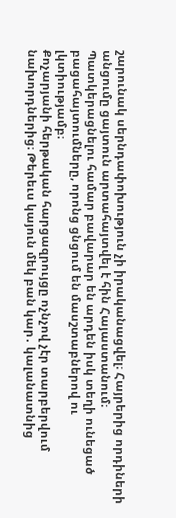շարունակ սերնդափոխություն չի իրականացվել։ Հայրերից որդիների անցումը ցայտուն արտահայտվել է հին Հայաստանում։
Պատկերացնելու համար բավարար են արդեն իսկ տեղի ունեցած բացահայտումները, որոնց ցնցում են մասշտաբներով ու լկտիությամբ։
Քոչարյանի հերթական հարցազրույցը ոչնչով չէր տարբերվում նախորդներից։ Թերեւս կայուն մեկ բան կար․ կալանատնից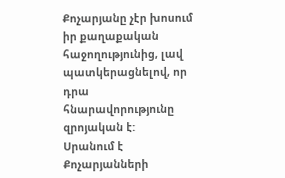Քոչարյանը չէր խոսում իր քաղաքական հաջողությունից, լավ պատկերացնելով, որ դրա հնարավորությունը զրոյական է:
Սրանում է Քոչարյանների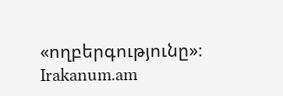«ողբերգությունը»։
Irakanum.am